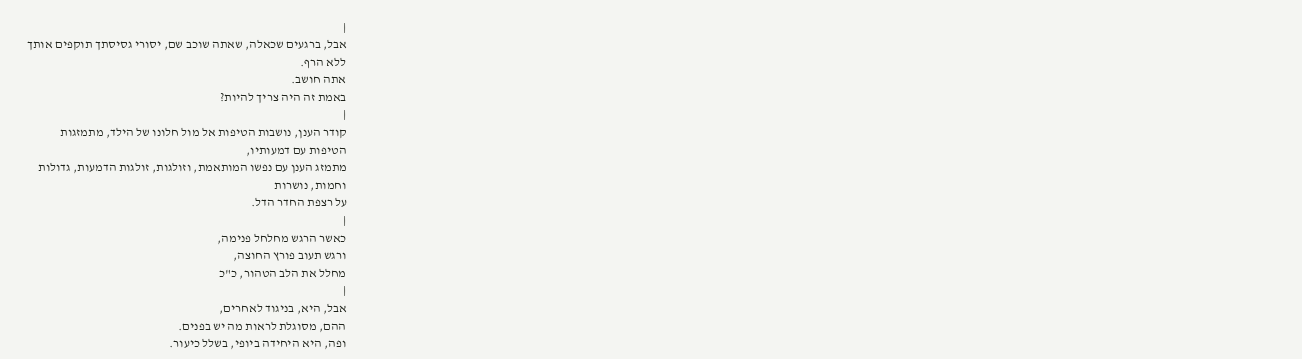|
אבל, ברגעים שכאלה, שאתה שוכב שם, יסורי גסיסתך תוקפים אותך
ללא הרף.
אתה חושב.
באמת זה היה צריך להיות?
|
קודר הענן, נושבות הטיפות אל מול חלונו של הילד, מתמזגות
הטיפות עם דמעותיו,
מתמזג הענן עם נפשו המותאמת, וזולגות, זולגות הדמעות, גדולות
וחמות, נושרות
על רצפת החדר הדל.
|
כאשר הרגש מחלחל פנימה,
ורגש תעוב פורץ החוצה,
מחלל את הלב הטהור, כ"כ
|
אבל, היא, בניגוד לאחרים,
ההם, מסוגלת לראות מה יש בפנים.
ופה, היא היחידה ביופי, בשלל כיעור.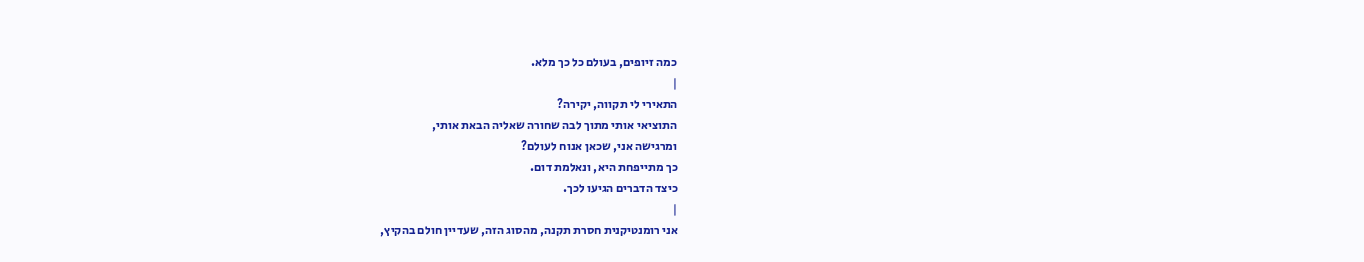כמה זיופים, בעולם כל כך מלא.
|
התאירי לי תקווה, יקירה?
התוציאי אותי מתוך לבה שחורה שאליה הבאת אותי,
ומרגישה אני, שכאן אנוח לעולם?
כך מתייפחת היא, ונאלמת דום.
כיצד הדברים הגיעו לכך.
|
אני רומנטיקנית חסרת תקנה, מהסוג הזה, שעדיין חולם בהקיץ,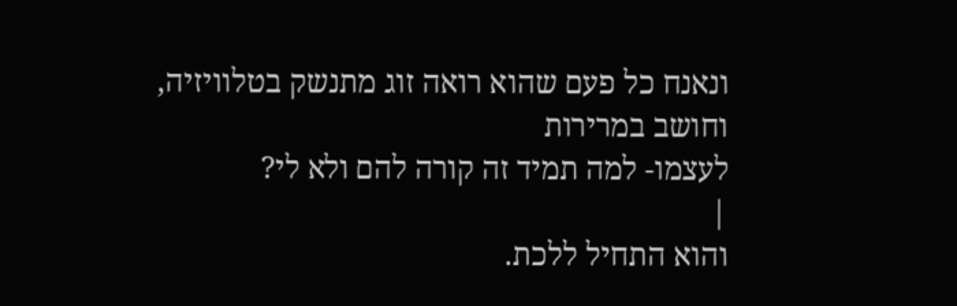ונאנח כל פעם שהוא רואה זוג מתנשק בטלוויזיה, וחושב במרירות
לעצמו- למה תמיד זה קורה להם ולא לי?
|
והוא התחיל ללכת.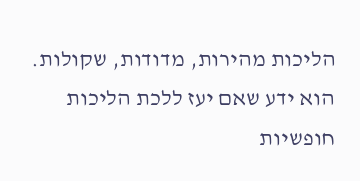הליכות מהירות, מדודות, שקולות.
הוא ידע שאם יעז ללכת הליכות חופשיות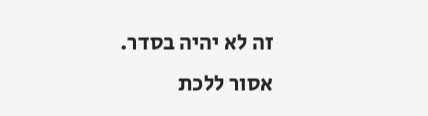זה לא יהיה בסדר.
אסור ללכת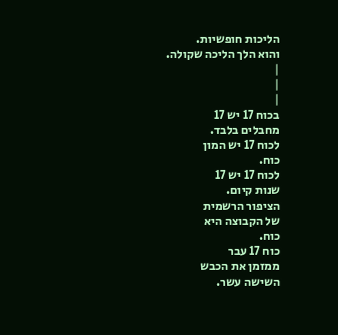הליכות חופשיות.
והוא הלך הליכה שקולה.
|
|
|
בכוח 17 יש 17
מחבלים בלבד.
לכוח 17 יש המון
כוח.
לכוח 17 יש 17
שנות קיום.
הציפור הרשמית
של הקבוצה היא
כוח.
כוח 17 עבר
ממזמן את הכבש
השישה עשר.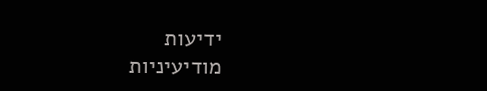ידיעות
מודיעיניות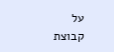על
קבוצת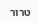טרור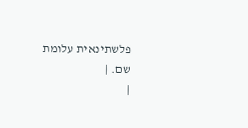פלשתינאית עלומת
שם. |
|